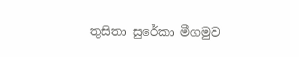තුසිතා සුරේකා මීගමුව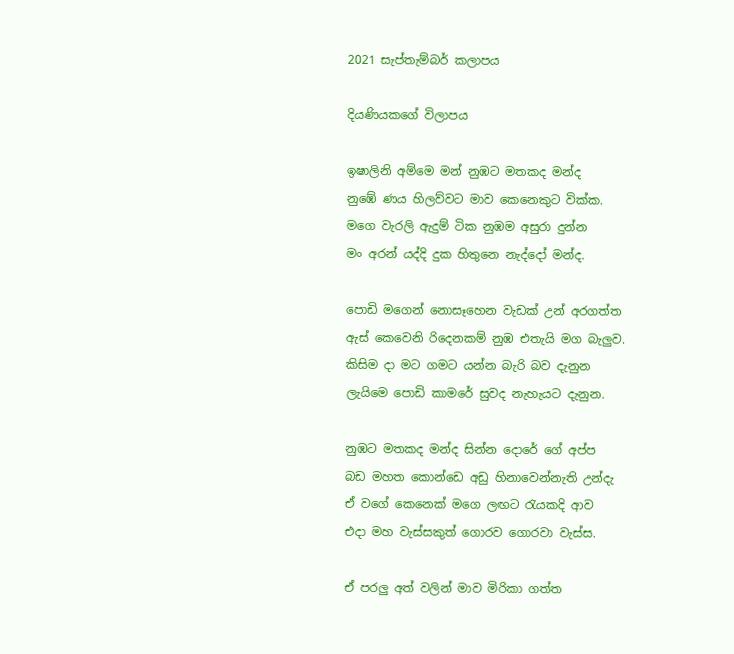2021 සැප්තැම්බර් කලාපය

දියණියකගේ විලාපය

ඉෂාලිනි අම්මෙ මන් නුඹට මතකද මන්ද
නුඹේ ණය හිලව්වට මාව කෙනෙකුට වික්ක.
මගෙ වැරලි ඇදුම් ටික නුඹම අසුරා දුන්න
මං අරන් යද්දි දුක හිතුනෙ නැද්දෝ මන්ද.

පොඩි මගෙන් නොසෑහෙන වැඩක් උන් අරගත්ත
ඇස් කෙවෙනි රිදෙනකම් නුඹ එතැයි මග බැලුව.
කිසිම දා මට ගමට යන්න බැරි බව දැනුන
ලැයිමෙ පොඩි කාමරේ සුවද නැහැයට දැනුන.

නුඹට මතකද මන්ද සින්න දොරේ ගේ අප්ප
බඩ මහත කොන්ඩෙ අඩු හිනාවෙන්නැති උන්දැ
ඒ වගේ කෙනෙක් මගෙ ලඟට රැයකදි ආව
එදා මහ වැස්සකුත් ගොරව ගොරවා වැස්ස.

ඒ පරලු අත් වලින් මාව මිරිකා ගත්ත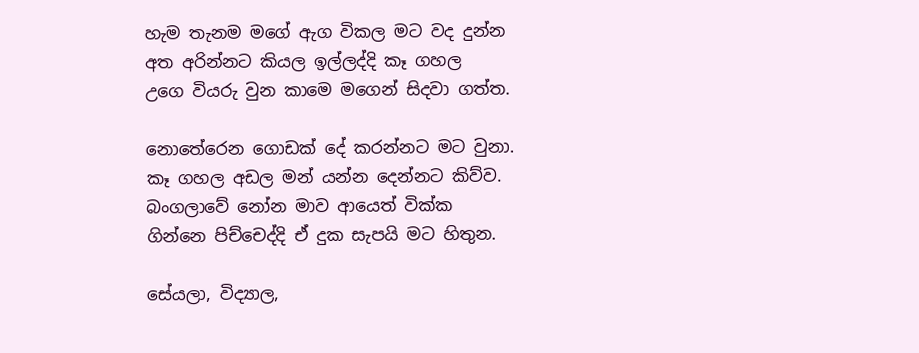හැම තැනම මගේ ඇග විකල මට වද දුන්න
අත අරින්නට කියල ඉල්ලද්දි කෑ ගහල
උගෙ වියරු වුන කාමෙ මගෙන් සිදවා ගත්ත.

නොතේරෙන ගොඩක් දේ කරන්නට මට වුනා.
කෑ ගහල අඩල මන් යන්න දෙන්නට කිව්ව.
බංගලාවේ නෝන මාව ආයෙත් වික්ක
ගින්නෙ පිච්චෙද්දි ඒ දුක සැපයි මට හිතුන.

සේයලා, විද්‍යාල,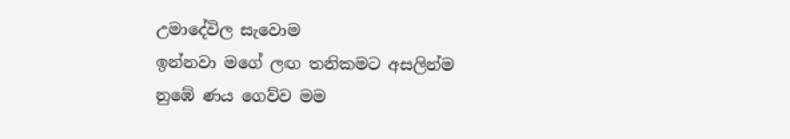උමාදේවිල සැවොම
ඉන්නවා මගේ ලඟ තනිකමට අසලින්ම
නුඹේ ණය ගෙව්ව මම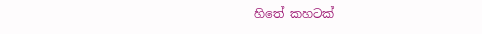හිතේ කහටක්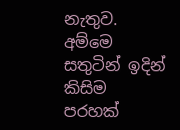නැතුව.
අම්මෙ සතුටින් ඉදින් කිසිම පරහක්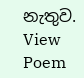නැතුව.
View Poem